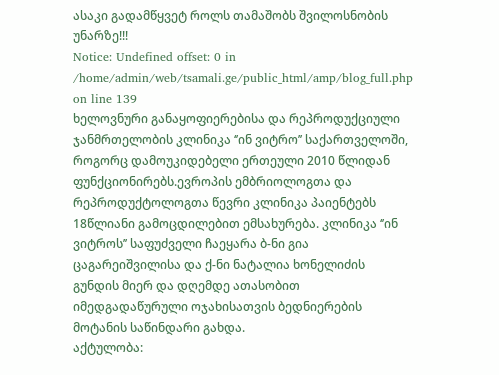ასაკი გადამწყვეტ როლს თამაშობს შვილოსნობის უნარზე!!!
Notice: Undefined offset: 0 in /home/admin/web/tsamali.ge/public_html/amp/blog_full.php on line 139
ხელოვნური განაყოფიერებისა და რეპროდუქციული ჯანმრთელობის კლინიკა ‘’ინ ვიტრო’’ საქართველოში, როგორც დამოუკიდებელი ერთეული 2010 წლიდან ფუნქციონირებს.ევროპის ემბრიოლოგთა და რეპროდუქტოლოგთა წევრი კლინიკა პაიენტებს 18წლიანი გამოცდილებით ემსახურება. კლინიკა ‘’ინ ვიტროს’’ საფუძველი ჩაეყარა ბ-ნი გია ცაგარეიშვილისა და ქ-ნი ნატალია ხონელიძის გუნდის მიერ და დღემდე ათასობით იმედგადაწურული ოჯახისათვის ბედნიერების მოტანის საწინდარი გახდა.
აქტულობა: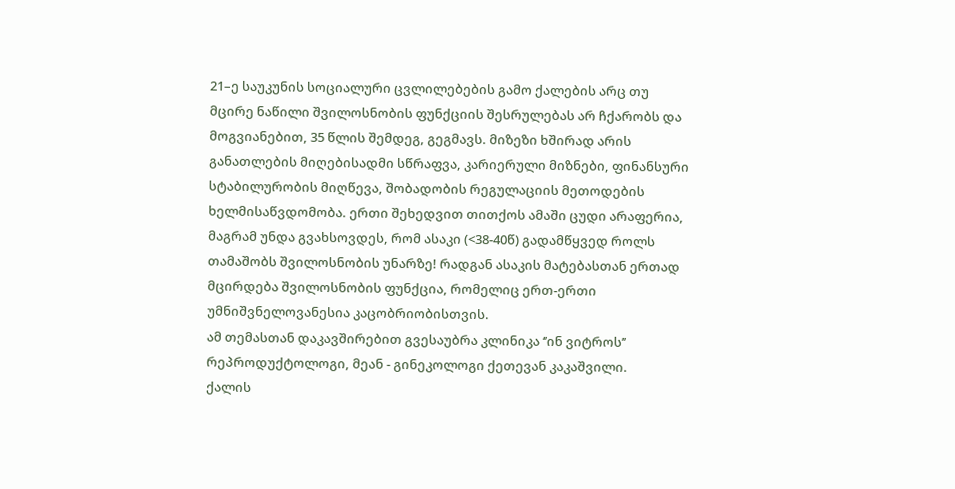21–ე საუკუნის სოციალური ცვლილებების გამო ქალების არც თუ მცირე ნაწილი შვილოსნობის ფუნქციის შესრულებას არ ჩქარობს და მოგვიანებით, 35 წლის შემდეგ, გეგმავს. მიზეზი ხშირად არის განათლების მიღებისადმი სწრაფვა, კარიერული მიზნები, ფინანსური სტაბილურობის მიღწევა, შობადობის რეგულაციის მეთოდების ხელმისაწვდომობა. ერთი შეხედვით თითქოს ამაში ცუდი არაფერია, მაგრამ უნდა გვახსოვდეს, რომ ასაკი (<38-40წ) გადამწყვედ როლს თამაშობს შვილოსნობის უნარზე! რადგან ასაკის მატებასთან ერთად მცირდება შვილოსნობის ფუნქცია, რომელიც ერთ-ერთი უმნიშვნელოვანესია კაცობრიობისთვის.
ამ თემასთან დაკავშირებით გვესაუბრა კლინიკა ‘’ინ ვიტროს’’ რეპროდუქტოლოგი, მეან - გინეკოლოგი ქეთევან კაკაშვილი.
ქალის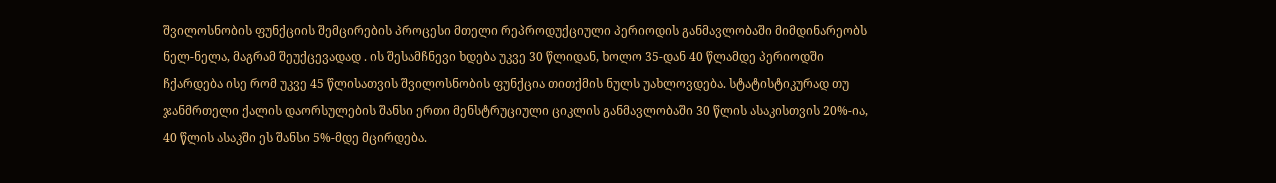შვილოსნობის ფუნქციის შემცირების პროცესი მთელი რეპროდუქციული პერიოდის განმავლობაში მიმდინარეობს ნელ-ნელა, მაგრამ შეუქცევადად . ის შესამჩნევი ხდება უკვე 30 წლიდან, ხოლო 35-დან 40 წლამდე პერიოდში ჩქარდება ისე რომ უკვე 45 წლისათვის შვილოსნობის ფუნქცია თითქმის ნულს უახლოვდება. სტატისტიკურად თუ ჯანმრთელი ქალის დაორსულების შანსი ერთი მენსტრუციული ციკლის განმავლობაში 30 წლის ასაკისთვის 20%-ია, 40 წლის ასაკში ეს შანსი 5%-მდე მცირდება.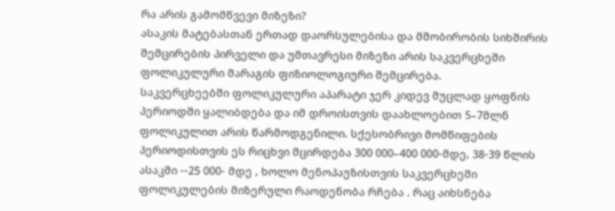რა არის გამომწვევი მიზეზი?
ასაკის მატებასთან ერთად დაორსულებისა და მშობირობის სიხშირის შემცირების პირველი და უმთავრესი მიზეზი არის საკვერცხეში ფოლიკულური მარაგის ფიზიოლოგიური შემცირება.
საკვერცხეებში ფოლიკულური აპარატი ჯერ კიდევ მუცლად ყოფნის პერიოდში ყალიბდება და იმ დროისთვის დაახლოებით 5–7მლნ ფოლიკულით არის წარმოდგენილი. სქესობრივი მომწიფების პერიოდისთვის ეს რიცხვი მცირდება 300 000–400 000-მდე, 38-39 წლის ასაკში --25 000- მდე , ხოლო მენოპაუზისთვის საკვერცხეში ფოლიკულების მიზერული რაოდენობა რჩება . რაც აიხსნება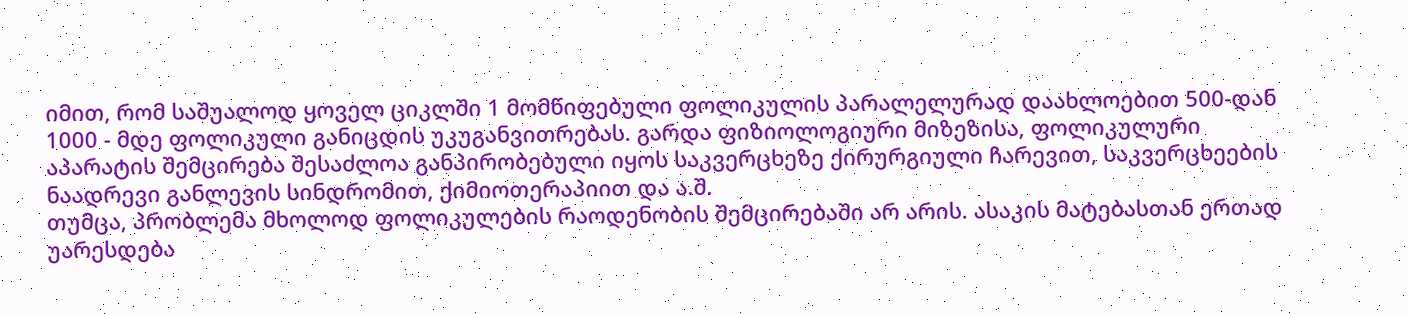იმით, რომ საშუალოდ ყოველ ციკლში 1 მომწიფებული ფოლიკულის პარალელურად დაახლოებით 500-დან 1000 - მდე ფოლიკული განიცდის უკუგანვითრებას. გარდა ფიზიოლოგიური მიზეზისა, ფოლიკულური აპარატის შემცირება შესაძლოა განპირობებული იყოს საკვერცხეზე ქირურგიული ჩარევით, საკვერცხეების ნაადრევი განლევის სინდრომით, ქიმიოთერაპიით და ა.შ.
თუმცა, პრობლემა მხოლოდ ფოლიკულების რაოდენობის შემცირებაში არ არის. ასაკის მატებასთან ერთად უარესდება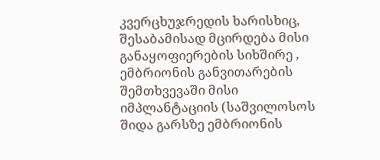კვერცხუჯრედის ხარისხიც, შესაბამისად მცირდება მისი განაყოფიერების სიხშირე , ემბრიონის განვითარების შემთხვევაში მისი იმპლანტაციის (საშვილოსოს შიდა გარსზე ემბრიონის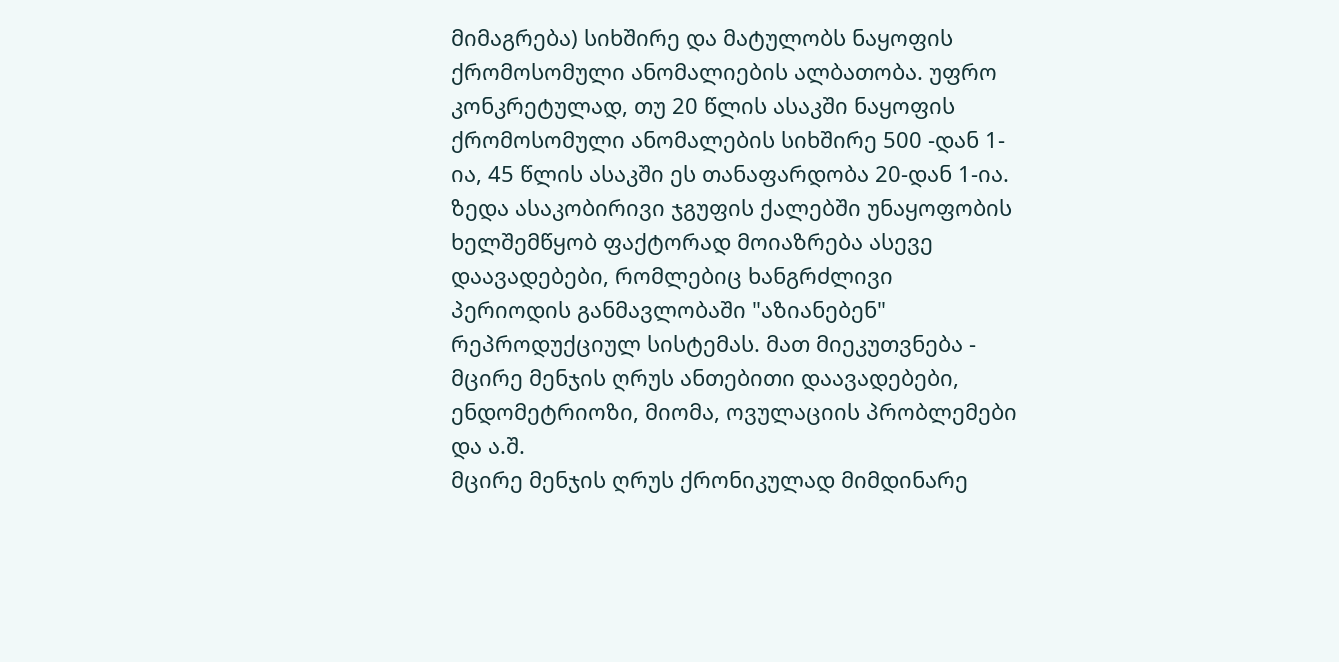მიმაგრება) სიხშირე და მატულობს ნაყოფის ქრომოსომული ანომალიების ალბათობა. უფრო კონკრეტულად, თუ 20 წლის ასაკში ნაყოფის ქრომოსომული ანომალების სიხშირე 500 -დან 1-ია, 45 წლის ასაკში ეს თანაფარდობა 20-დან 1-ია.
ზედა ასაკობირივი ჯგუფის ქალებში უნაყოფობის ხელშემწყობ ფაქტორად მოიაზრება ასევე დაავადებები, რომლებიც ხანგრძლივი პერიოდის განმავლობაში "აზიანებენ" რეპროდუქციულ სისტემას. მათ მიეკუთვნება - მცირე მენჯის ღრუს ანთებითი დაავადებები, ენდომეტრიოზი, მიომა, ოვულაციის პრობლემები და ა.შ.
მცირე მენჯის ღრუს ქრონიკულად მიმდინარე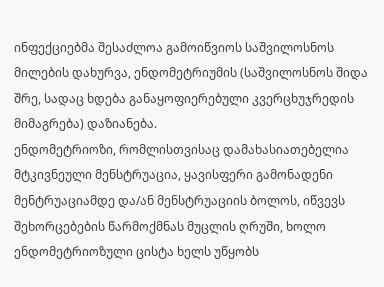ინფექციებმა შესაძლოა გამოიწვიოს საშვილოსნოს მილების დახურვა, ენდომეტრიუმის (საშვილოსნოს შიდა შრე, სადაც ხდება განაყოფიერებული კვერცხუჯრედის მიმაგრება) დაზიანება.
ენდომეტრიოზი, რომლისთვისაც დამახასიათებელია მტკივნეული მენსტრუაცია, ყავისფერი გამონადენი მენტრუაციამდე და/ან მენსტრუაციის ბოლოს, იწვევს შეხორცებების წარმოქმნას მუცლის ღრუში, ხოლო ენდომეტრიოზული ცისტა ხელს უწყობს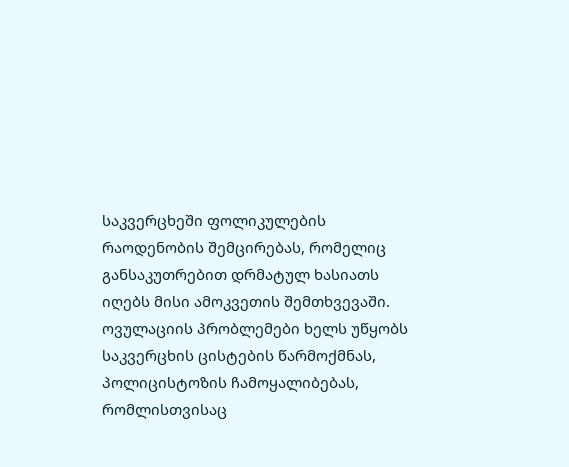საკვერცხეში ფოლიკულების რაოდენობის შემცირებას, რომელიც განსაკუთრებით დრმატულ ხასიათს იღებს მისი ამოკვეთის შემთხვევაში.
ოვულაციის პრობლემები ხელს უწყობს საკვერცხის ცისტების წარმოქმნას, პოლიცისტოზის ჩამოყალიბებას, რომლისთვისაც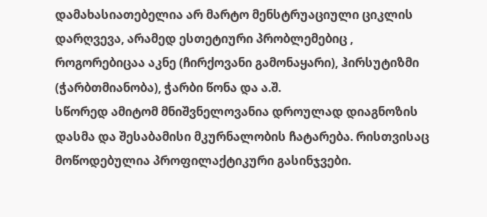დამახასიათებელია არ მარტო მენსტრუაციული ციკლის დარღვევა, არამედ ესთეტიური პრობლემებიც , როგორებიცაა აკნე (ჩირქოვანი გამონაყარი), ჰირსუტიზმი (ჭარბთმიანობა), ჭარბი წონა და ა.შ.
სწორედ ამიტომ მნიშვნელოვანია დროულად დიაგნოზის დასმა და შესაბამისი მკურნალობის ჩატარება. რისთვისაც მოწოდებულია პროფილაქტიკური გასინჯვები.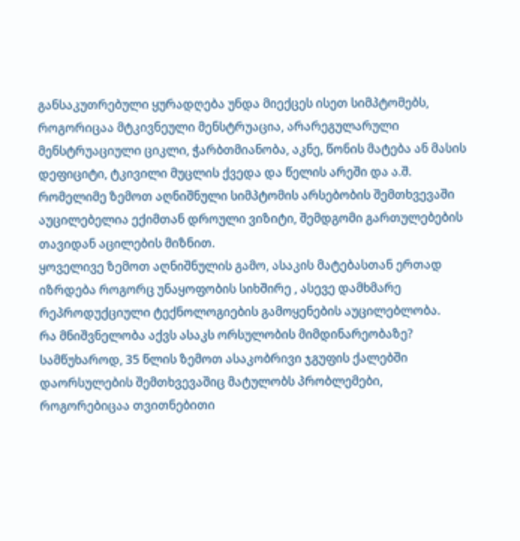განსაკუთრებული ყურადღება უნდა მიექცეს ისეთ სიმპტომებს, როგორიცაა მტკივნეული მენსტრუაცია, არარეგულარული მენსტრუაციული ციკლი, ჭარბთმიანობა, აკნე, წონის მატება ან მასის დეფიციტი, ტკივილი მუცლის ქვედა და წელის არეში და ა.შ. რომელიმე ზემოთ აღნიშნული სიმპტომის არსებობის შემთხვევაში აუცილებელია ექიმთან დროული ვიზიტი, შემდგომი გართულებების თავიდან აცილების მიზნით.
ყოველივე ზემოთ აღნიშნულის გამო, ასაკის მატებასთან ერთად იზრდება როგორც უნაყოფობის სიხშირე , ასევე დამხმარე რეპროდუქციული ტექნოლოგიების გამოყენების აუცილებლობა.
რა მნიშვნელობა აქვს ასაკს ორსულობის მიმდინარეობაზე?
სამწუხაროდ, 35 წლის ზემოთ ასაკობრივი ჯგუფის ქალებში დაორსულების შემთხვევაშიც მატულობს პრობლემები, როგორებიცაა თვითნებითი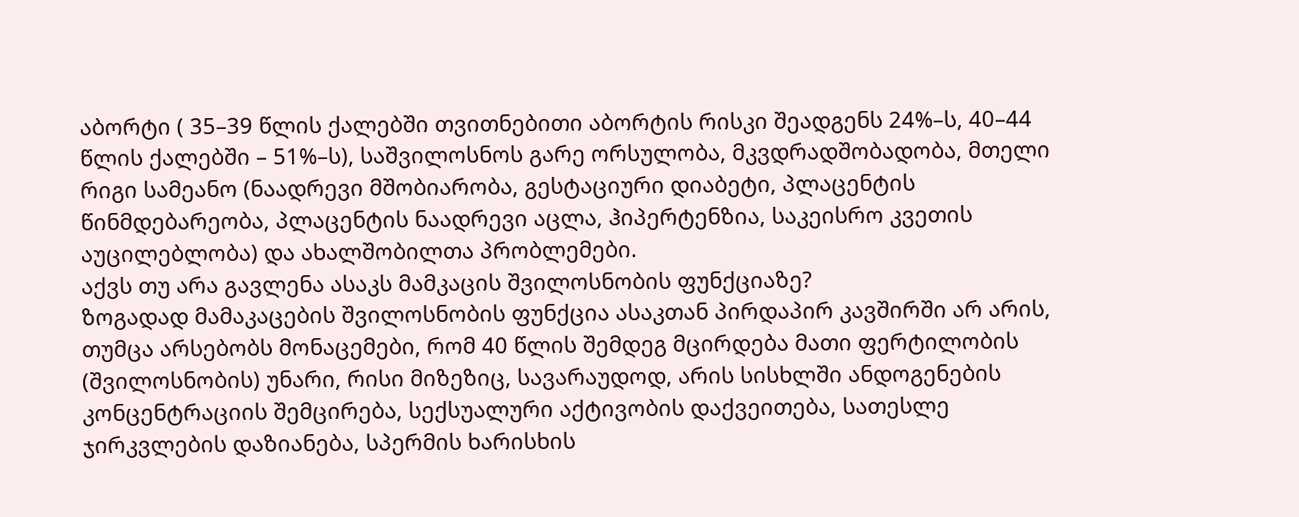აბორტი ( 35–39 წლის ქალებში თვითნებითი აბორტის რისკი შეადგენს 24%–ს, 40–44 წლის ქალებში – 51%–ს), საშვილოსნოს გარე ორსულობა, მკვდრადშობადობა, მთელი რიგი სამეანო (ნაადრევი მშობიარობა, გესტაციური დიაბეტი, პლაცენტის წინმდებარეობა, პლაცენტის ნაადრევი აცლა, ჰიპერტენზია, საკეისრო კვეთის აუცილებლობა) და ახალშობილთა პრობლემები.
აქვს თუ არა გავლენა ასაკს მამკაცის შვილოსნობის ფუნქციაზე?
ზოგადად მამაკაცების შვილოსნობის ფუნქცია ასაკთან პირდაპირ კავშირში არ არის, თუმცა არსებობს მონაცემები, რომ 40 წლის შემდეგ მცირდება მათი ფერტილობის (შვილოსნობის) უნარი, რისი მიზეზიც, სავარაუდოდ, არის სისხლში ანდოგენების კონცენტრაციის შემცირება, სექსუალური აქტივობის დაქვეითება, სათესლე ჯირკვლების დაზიანება, სპერმის ხარისხის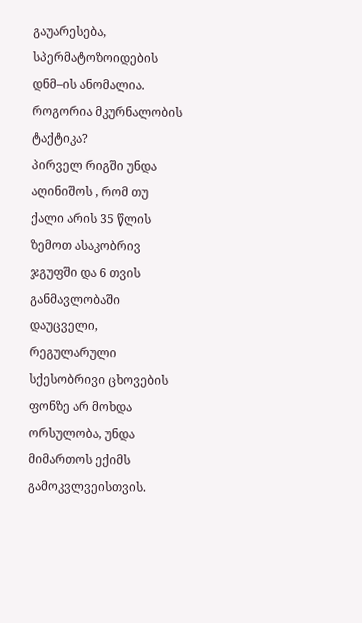გაუარესება, სპერმატოზოიდების დნმ–ის ანომალია.
როგორია მკურნალობის ტაქტიკა?
პირველ რიგში უნდა აღინიშოს , რომ თუ ქალი არის 35 წლის ზემოთ ასაკობრივ ჯგუფში და 6 თვის განმავლობაში დაუცველი, რეგულარული სქესობრივი ცხოვების ფონზე არ მოხდა ორსულობა, უნდა მიმართოს ექიმს გამოკვლვეისთვის.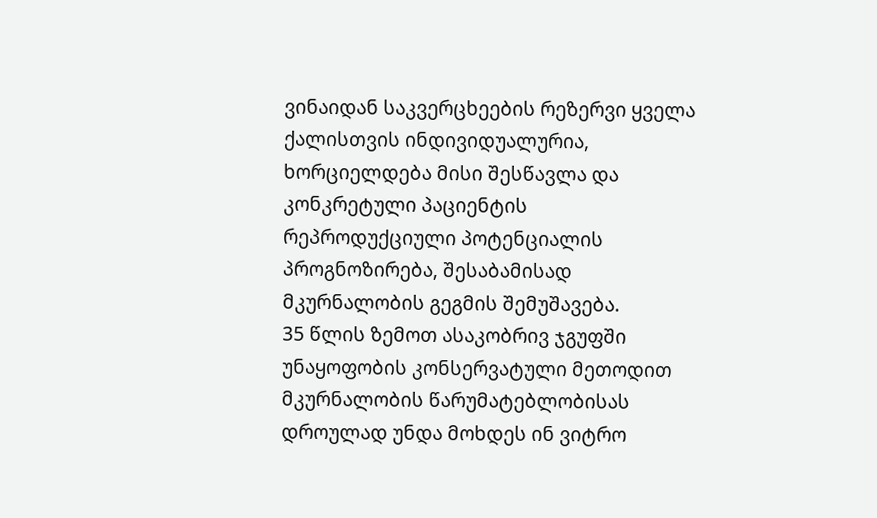ვინაიდან საკვერცხეების რეზერვი ყველა ქალისთვის ინდივიდუალურია, ხორციელდება მისი შესწავლა და კონკრეტული პაციენტის რეპროდუქციული პოტენციალის პროგნოზირება, შესაბამისად მკურნალობის გეგმის შემუშავება.
35 წლის ზემოთ ასაკობრივ ჯგუფში უნაყოფობის კონსერვატული მეთოდით მკურნალობის წარუმატებლობისას დროულად უნდა მოხდეს ინ ვიტრო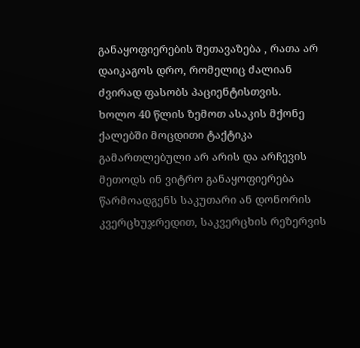განაყოფიერების შეთავაზება , რათა არ დაიკაგოს დრო, რომელიც ძალიან ძვირად ფასობს პაციენტისთვის.
ხოლო 40 წლის ზემოთ ასაკის მქონე ქალებში მოცდითი ტაქტიკა გამართლებული არ არის და არჩევის მეთოდს ინ ვიტრო განაყოფიერება წარმოადგენს საკუთარი ან დონორის კვერცხუჯრედით, საკვერცხის რეზერვის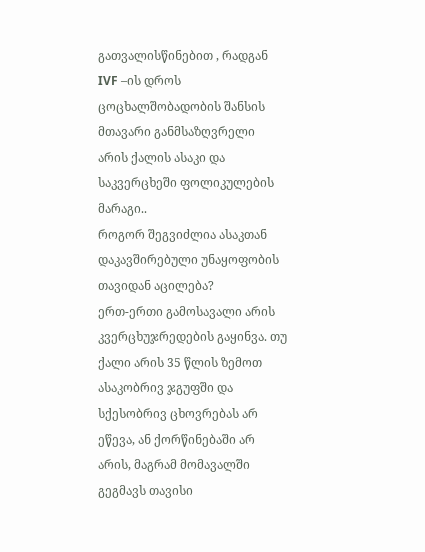გათვალისწინებით , რადგან IVF –ის დროს ცოცხალშობადობის შანსის მთავარი განმსაზღვრელი არის ქალის ასაკი და საკვერცხეში ფოლიკულების მარაგი..
როგორ შეგვიძლია ასაკთან დაკავშირებული უნაყოფობის თავიდან აცილება?
ერთ-ერთი გამოსავალი არის კვერცხუჯრედების გაყინვა. თუ ქალი არის 35 წლის ზემოთ ასაკობრივ ჯგუფში და სქესობრივ ცხოვრებას არ ეწევა, ან ქორწინებაში არ არის, მაგრამ მომავალში გეგმავს თავისი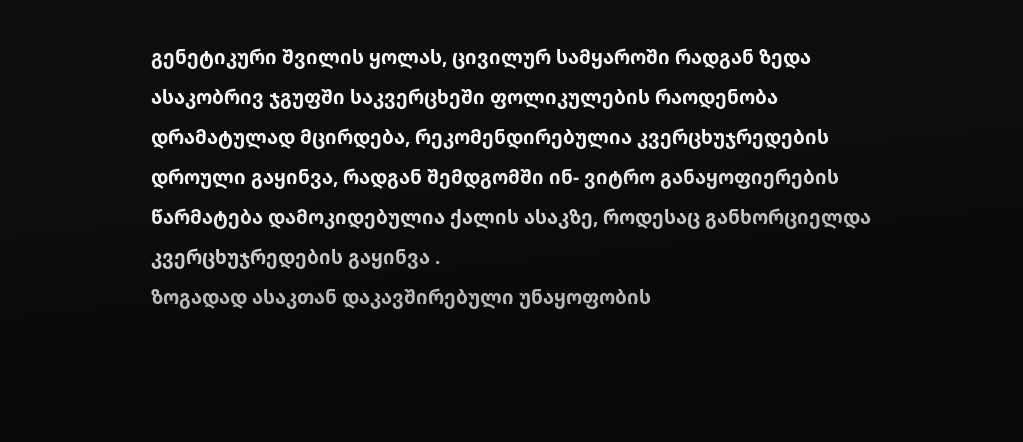გენეტიკური შვილის ყოლას, ცივილურ სამყაროში რადგან ზედა ასაკობრივ ჯგუფში საკვერცხეში ფოლიკულების რაოდენობა დრამატულად მცირდება, რეკომენდირებულია კვერცხუჯრედების დროული გაყინვა, რადგან შემდგომში ინ- ვიტრო განაყოფიერების წარმატება დამოკიდებულია ქალის ასაკზე, როდესაც განხორციელდა კვერცხუჯრედების გაყინვა .
ზოგადად ასაკთან დაკავშირებული უნაყოფობის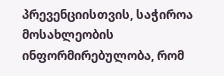პრევენციისთვის, საჭიროა მოსახლეობის ინფორმირებულობა, რომ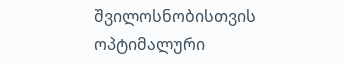შვილოსნობისთვის ოპტიმალური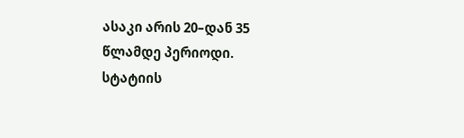ასაკი არის 20–დან 35 წლამდე პერიოდი.
სტატიის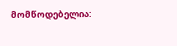მომწოდებელია: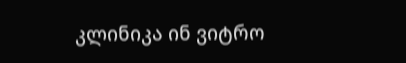კლინიკა ინ ვიტრო